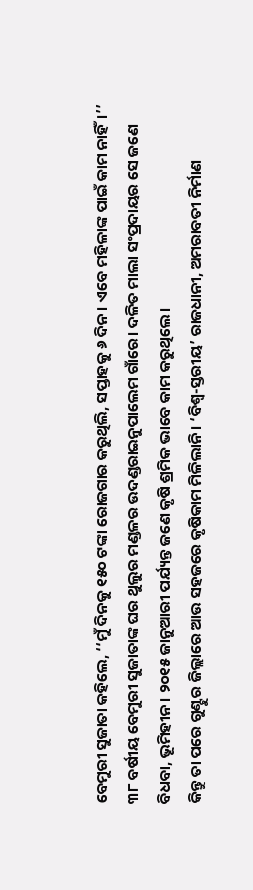ବେମୁରୀ ସୁଜାତା କହିଲେ, ‘‘ମୁଁ ଦିନକୁ ୧୫୦ ଟଙ୍କା ରୋଜଗାର କରୁଥିଲି, ସପ୍ତାହକୁ ୬ ଦିନ। ଏବେ ମହିଳାଙ୍କ ପାଇଁ କାମ ନାହିଁ।’’ ୩୮ ବର୍ଷୀୟ ବେମୁରୀ ସୁଜାତାଙ୍କ ଘର ଥୁଲୁର ମଣ୍ଡଳର ଉଦଣ୍ଡରାଇନୁପାଲେମ ଗାଁରେ। ଦଳିତ ମାଲା ସଂପ୍ରଦାୟର ସେ ଜଣେ ବିଧବା, ଭୂମିହୀନ। ୨୦୧୫ ଜାନୁଆରୀ ପର୍ଯ୍ୟନ୍ତ ଜଣେ କୃଷି ଶ୍ରମିକ ଭାବେ କାମ କରୁଥିଲେ।
କିନ୍ତୁ ତା ପରେ ଗୁଣ୍ଟୁର ଜିଲ୍ଲାରେ ଆଉ ସହଜରେ କୃଷିକାମ ମିଳିଲାନି। ‘ବିଶ୍ୱ-ସ୍ତରୀୟ’ ରାଜଧାନୀ, ଅମରାବତୀ ନିର୍ମାଣ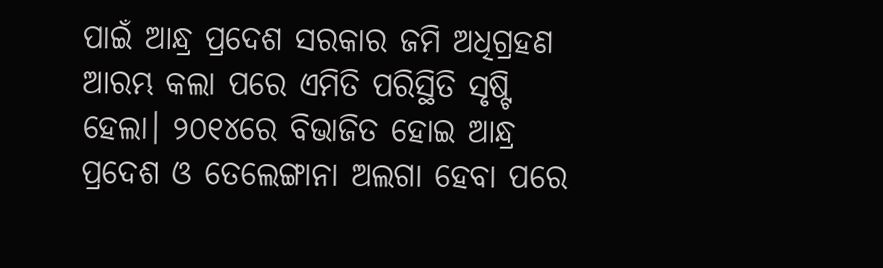ପାଇଁ ଆନ୍ଧ୍ର ପ୍ରଦେଶ ସରକାର ଜମି ଅଧିଗ୍ରହଣ ଆରମ୍ଭ କଲା ପରେ ଏମିତି ପରିସ୍ଥିତି ସୃଷ୍ଟି ହେଲା। ୨୦୧୪ରେ ବିଭାଜିତ ହୋଇ ଆନ୍ଧ୍ର ପ୍ରଦେଶ ଓ ତେଲେଙ୍ଗାନା ଅଲଗା ହେବା ପରେ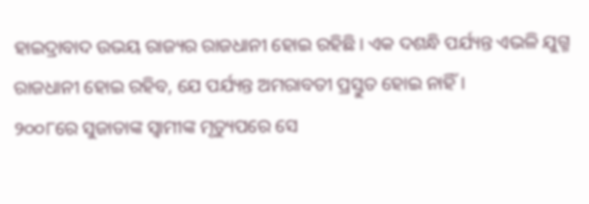ହାଇଦ୍ରାବାଦ ଉଭୟ ରାଜ୍ୟର ରାଜଧାନୀ ହୋଇ ରହିଛି। ଏକ ଦଶନ୍ଧି ପର୍ଯ୍ୟନ୍ତ ଏଭଳି ଯୁଗ୍ମ ରାଜଧାନୀ ହୋଇ ରହିବ, ଯେ ପର୍ଯ୍ୟନ୍ତ ଅମରାବତୀ ପ୍ରସ୍ତୁତ ହୋଇ ନାହିଁ।
୨୦୦୮ରେ ସୁଜାତାଙ୍କ ସ୍ୱାମୀଙ୍କ ମୃତ୍ୟୁପରେ ସେ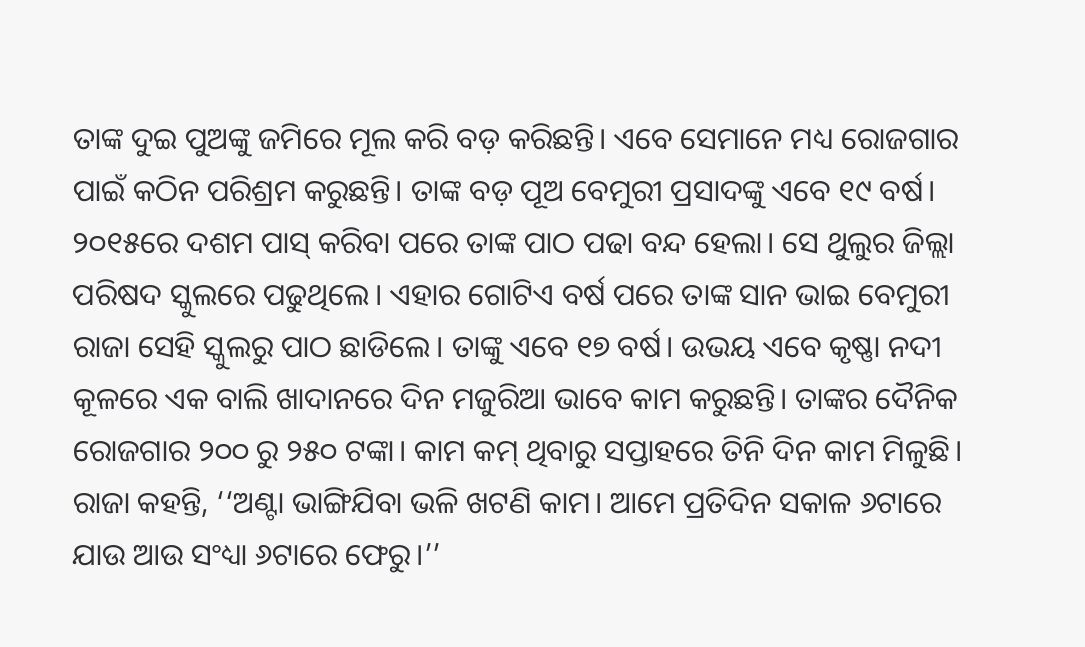ତାଙ୍କ ଦୁଇ ପୁଅଙ୍କୁ ଜମିରେ ମୂଲ କରି ବଡ଼ କରିଛନ୍ତି। ଏବେ ସେମାନେ ମଧ୍ୟ ରୋଜଗାର ପାଇଁ କଠିନ ପରିଶ୍ରମ କରୁଛନ୍ତି। ତାଙ୍କ ବଡ଼ ପୂଅ ବେମୁରୀ ପ୍ରସାଦଙ୍କୁ ଏବେ ୧୯ ବର୍ଷ। ୨୦୧୫ରେ ଦଶମ ପାସ୍ କରିବା ପରେ ତାଙ୍କ ପାଠ ପଢା ବନ୍ଦ ହେଲା। ସେ ଥୁଲୁର ଜିଲ୍ଲା ପରିଷଦ ସ୍କୁଲରେ ପଢୁଥିଲେ। ଏହାର ଗୋଟିଏ ବର୍ଷ ପରେ ତାଙ୍କ ସାନ ଭାଇ ବେମୁରୀ ରାଜା ସେହି ସ୍କୁଲରୁ ପାଠ ଛାଡିଲେ। ତାଙ୍କୁ ଏବେ ୧୭ ବର୍ଷ। ଉଭୟ ଏବେ କୃଷ୍ଣା ନଦୀ କୂଳରେ ଏକ ବାଲି ଖାଦାନରେ ଦିନ ମଜୁରିଆ ଭାବେ କାମ କରୁଛନ୍ତି। ତାଙ୍କର ଦୈନିକ ରୋଜଗାର ୨୦୦ ରୁ ୨୫୦ ଟଙ୍କା। କାମ କମ୍ ଥିବାରୁ ସପ୍ତାହରେ ତିନି ଦିନ କାମ ମିଳୁଛି।
ରାଜା କହନ୍ତି, ‘‘ଅଣ୍ଟା ଭାଙ୍ଗିଯିବା ଭଳି ଖଟଣି କାମ। ଆମେ ପ୍ରତିଦିନ ସକାଳ ୬ଟାରେ ଯାଉ ଆଉ ସଂଧ୍ୟା ୬ଟାରେ ଫେରୁ।’’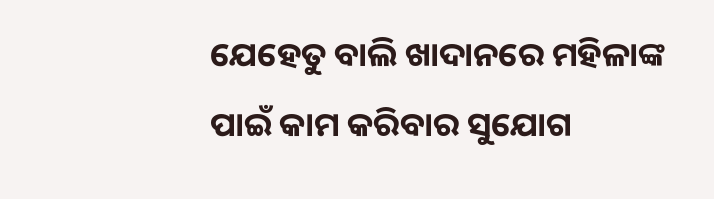ଯେହେତୁ ବାଲି ଖାଦାନରେ ମହିଳାଙ୍କ ପାଇଁ କାମ କରିବାର ସୁଯୋଗ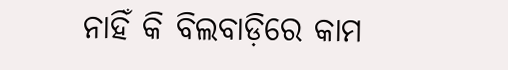ନାହିଁ କି ବିଲବାଡ଼ିରେ କାମ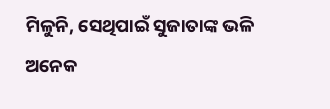ମିଳୁନି, ସେଥିପାଇଁ ସୁଜାତାଙ୍କ ଭଳି ଅନେକ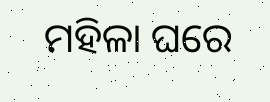ମହିଳା ଘରେ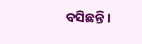ବସିଛନ୍ତି।